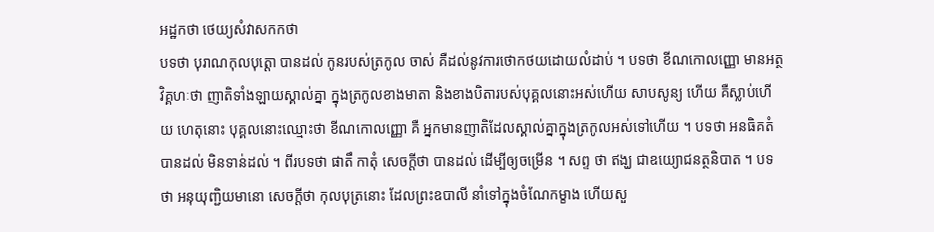អដ្ឋកថា ថេយ្យសំវាសកកថា
បទថា បុរាណកុលបុត្តោ បានដល់ កូនរបស់ត្រកូល ចាស់ គឺដល់នូវការថោកថយដោយលំដាប់ ។ បទថា ខីណកោលញ្ញោ មានអត្ថវិគ្គហៈថា ញាតិទាំងឡាយស្គាល់គ្នា ក្នុងត្រកូលខាងមាតា និងខាងបិតារបស់បុគ្គលនោះអស់ហើយ សាបសូន្យ ហើយ គឺស្លាប់ហើយ ហេតុនោះ បុគ្គលនោះឈ្មោះថា ខីណកោលញ្ញោ គឺ អ្នកមានញាតិដែលស្គាល់គ្នាក្នុងត្រកូលអស់ទៅហើយ ។ បទថា អនធិគតំ បានដល់ មិនទាន់ដល់ ។ ពីរបទថា ផាតឹ កាតុំ សេចក្តីថា បានដល់ ដើម្បីឲ្យចម្រើន ។ សព្ទ ថា ឥង្ឃ ជាឧយ្យោជនត្ថនិបាត ។ បទថា អនុយុញ្ជិយមានោ សេចក្តីថា កុលបុត្រនោះ ដែលព្រះឧបាលី នាំទៅក្នុងចំណែកម្ខាង ហើយសួ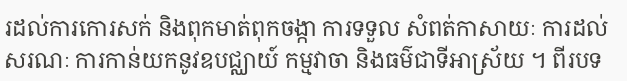រដល់ការកោរសក់ និងពុកមាត់ពុកចង្កា ការទទួល សំពត់កាសាយៈ ការដល់សរណៈ ការកាន់យកនូវឧបជ្ឈាយ៍ កម្មវាចា និងធម៌ជាទីអាស្រ័យ ។ ពីរបទ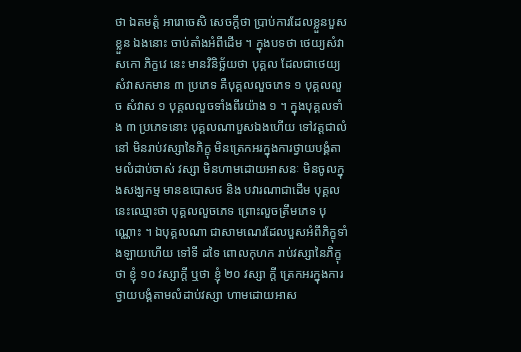ថា ឯតមត្តំ អារោចេសិ សេចក្តីថា ប្រាប់ការដែលខ្លួនបួសខ្លួន ឯងនោះ ចាប់តាំងអំពីដើម ។ ក្នុងបទថា ថេយ្យសំវាសកោ ភិក្ខវេ នេះ មានវិនិច្ឆ័យថា បុគ្គល ដែលជាថេយ្យសំវាសកមាន ៣ ប្រភេទ គឺបុគ្គលលួចភេទ ១ បុគ្គលលួច សំវាស ១ បុគ្គលលួចទាំងពីរយ៉ាង ១ ។ ក្នុងបុគ្គលទាំង ៣ ប្រភេទនោះ បុគ្គលណាបួសឯងហើយ ទៅវត្តជាលំនៅ មិនរាប់វស្សានៃភិក្ខុ មិនត្រេកអរក្នុងការថ្វាយបង្គំតាមលំដាប់ចាស់ វស្សា មិនហាមដោយអាសនៈ មិនចូលក្នុងសង្ឃកម្ម មានឧបោសថ និង បវារណាជាដើម បុគ្គលនេះឈ្មោះថា បុគ្គលលួចភេទ ព្រោះលួចត្រឹមភេទ បុណ្ណោះ ។ ឯបុគ្គលណា ជាសាមណេរដែលបួសអំពីភិក្ខុទាំងឡាយហើយ ទៅទី ដទៃ ពោលកុហក រាប់វស្សានៃភិក្ខុថា ខ្ញុំ ១០ វស្សាក្តី ឬថា ខ្ញុំ ២០ វស្សា ក្តី ត្រេកអរក្នុងការថ្វាយបង្គំតាមលំដាប់វស្សា ហាមដោយអាស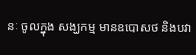នៈ ចូលក្នុង សង្ឃកម្ម មានឧបោសថ និងបវា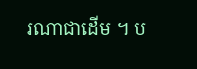រណាជាដើម ។ ប